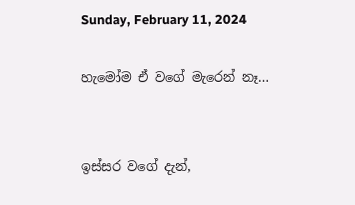Sunday, February 11, 2024

හැමෝම ඒ වගේ මැරෙන් නෑ…


ඉස්සර වගේ දැන්,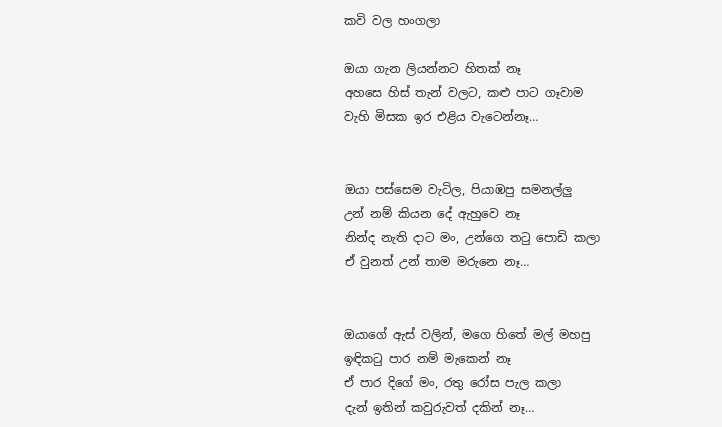කවි වල හංගලා

ඔයා ගැන ලියන්නට හිතක් නෑ
අහසෙ හිස් තැන් වලට, කළු පාට ගෑවාම
වැහි මිසක ඉර එළිය වැටෙන්නෑ…


ඔයා පස්සෙම වැටිල, පියාඹපු සමනල්ලු
උන් නම් කියන දේ ඇහුවෙ නෑ
නින්ද නැති දාට මං, උන්ගෙ තටු පොඩි කලා
ඒ වුනත් උන් තාම මරුනෙ නෑ…


ඔයාගේ ඇස් වලින්, මගෙ හිතේ මල් මහපු
ඉඳිකටු පාර නම් මැකෙන් නෑ
ඒ පාර දිගේ මං, රතු රෝස පැල කලා
දැන් ඉතින් කවුරුවත් දකින් නෑ…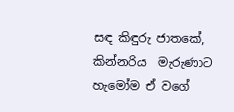සඳ කිඳුරු ජාතකේ, කින්නරිය  මැරුණාට
හැමෝම ඒ වගේ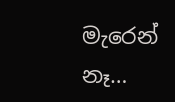මැරෙන් නෑ…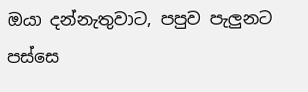ඔයා දන්නැතුවාට, පපුව පැලුනට පස්සෙ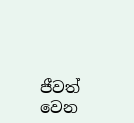ජීවත් වෙන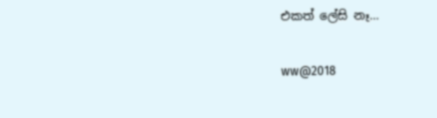එකත් ලේසි නෑ…

ww@2018